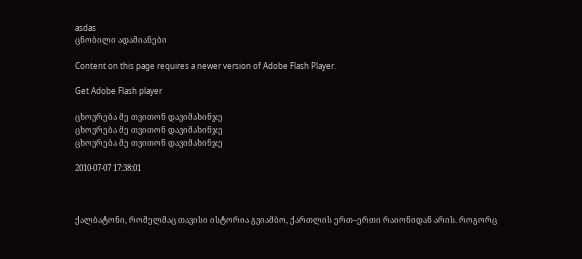asdas
ცნობილი ადამიანები

Content on this page requires a newer version of Adobe Flash Player.

Get Adobe Flash player

ცხოვრება მე თვითონ დავიმახინჯე
ცხოვრება მე თვითონ დავიმახინჯე
ცხოვრება მე თვითონ დავიმახინჯე

2010-07-07 17:38:01



ქალბატონი, რომელმაც თავისი ისტორია გვიამბო, ქართლის ერთ–ერთი რაიონიდან არის. როგორც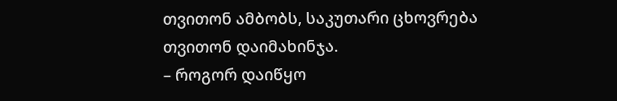თვითონ ამბობს, საკუთარი ცხოვრება თვითონ დაიმახინჯა.
– როგორ დაიწყო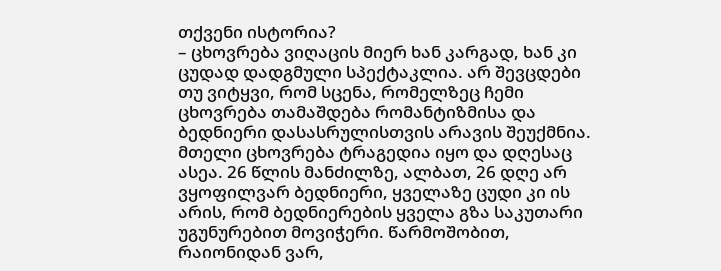თქვენი ისტორია?
– ცხოვრება ვიღაცის მიერ ხან კარგად, ხან კი ცუდად დადგმული სპექტაკლია. არ შევცდები თუ ვიტყვი, რომ სცენა, რომელზეც ჩემი ცხოვრება თამაშდება რომანტიზმისა და ბედნიერი დასასრულისთვის არავის შეუქმნია. მთელი ცხოვრება ტრაგედია იყო და დღესაც ასეა. 26 წლის მანძილზე, ალბათ, 26 დღე არ ვყოფილვარ ბედნიერი, ყველაზე ცუდი კი ის არის, რომ ბედნიერების ყველა გზა საკუთარი უგუნურებით მოვიჭერი. წარმოშობით, რაიონიდან ვარ,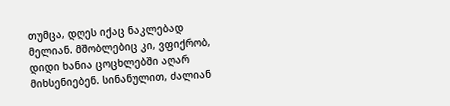თუმცა, დღეს იქაც ნაკლებად მელიან. მშობლებიც კი, ვფიქრობ, დიდი ხანია ცოცხლებში აღარ მიხსენიებენ. სინანულით, ძალიან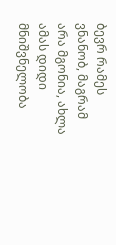ბევრ რამეს ვნანობ, მაგრამ არა მგონია, ახლა ამას დიდი მნიშვნელობა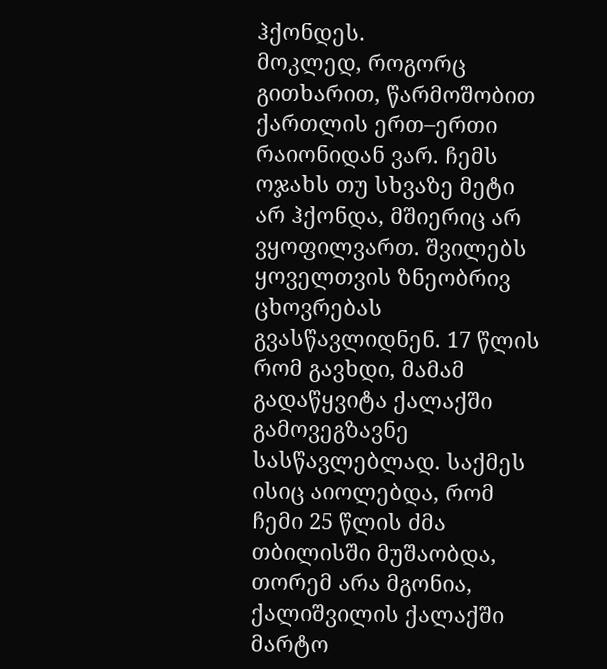ჰქონდეს.
მოკლედ, როგორც გითხარით, წარმოშობით ქართლის ერთ–ერთი რაიონიდან ვარ. ჩემს ოჯახს თუ სხვაზე მეტი არ ჰქონდა, მშიერიც არ ვყოფილვართ. შვილებს ყოველთვის ზნეობრივ ცხოვრებას გვასწავლიდნენ. 17 წლის რომ გავხდი, მამამ გადაწყვიტა ქალაქში გამოვეგზავნე სასწავლებლად. საქმეს ისიც აიოლებდა, რომ ჩემი 25 წლის ძმა თბილისში მუშაობდა, თორემ არა მგონია, ქალიშვილის ქალაქში მარტო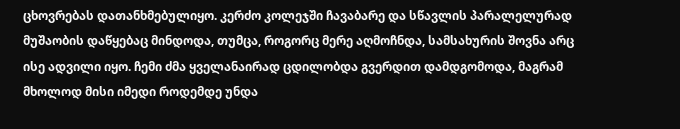ცხოვრებას დათანხმებულიყო. კერძო კოლეჯში ჩავაბარე და სწავლის პარალელურად მუშაობის დაწყებაც მინდოდა, თუმცა, როგორც მერე აღმოჩნდა, სამსახურის შოვნა არც ისე ადვილი იყო. ჩემი ძმა ყველანაირად ცდილობდა გვერდით დამდგომოდა, მაგრამ მხოლოდ მისი იმედი როდემდე უნდა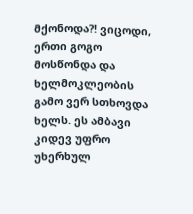მქონოდა?! ვიცოდი, ერთი გოგო მოსწონდა და ხელმოკლეობის გამო ვერ სთხოვდა ხელს. ეს ამბავი კიდევ უფრო უხერხულ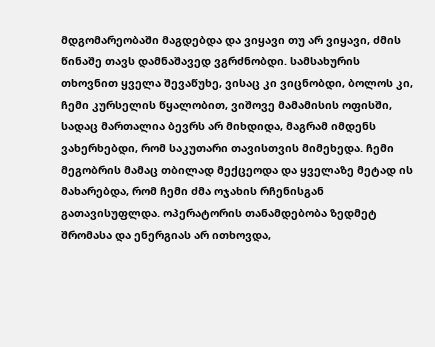მდგომარეობაში მაგდებდა და ვიყავი თუ არ ვიყავი, ძმის წინაშე თავს დამნაშავედ ვგრძნობდი. სამსახურის თხოვნით ყველა შევაწუხე, ვისაც კი ვიცნობდი, ბოლოს კი, ჩემი კურსელის წყალობით, ვიშოვე მამამისის ოფისში, სადაც მართალია ბევრს არ მიხდიდა, მაგრამ იმდენს ვახერხებდი, რომ საკუთარი თავისთვის მიმეხედა. ჩემი მეგობრის მამაც თბილად მექცეოდა და ყველაზე მეტად ის მახარებდა, რომ ჩემი ძმა ოჯახის რჩენისგან გათავისუფლდა. ოპერატორის თანამდებობა ზედმეტ შრომასა და ენერგიას არ ითხოვდა,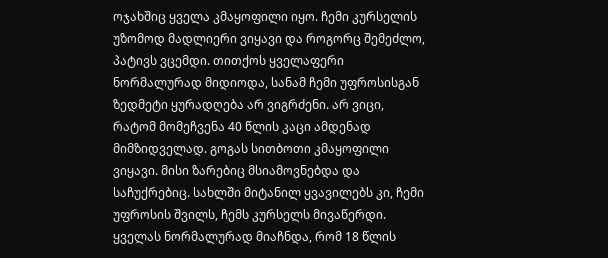ოჯახშიც ყველა კმაყოფილი იყო. ჩემი კურსელის უზომოდ მადლიერი ვიყავი და როგორც შემეძლო, პატივს ვცემდი. თითქოს ყველაფერი ნორმალურად მიდიოდა, სანამ ჩემი უფროსისგან ზედმეტი ყურადღება არ ვიგრძენი. არ ვიცი, რატომ მომეჩვენა 40 წლის კაცი ამდენად მიმზიდველად. გოგას სითბოთი კმაყოფილი ვიყავი. მისი ზარებიც მსიამოვნებდა და საჩუქრებიც. სახლში მიტანილ ყვავილებს კი, ჩემი უფროსის შვილს, ჩემს კურსელს მივაწერდი. ყველას ნორმალურად მიაჩნდა, რომ 18 წლის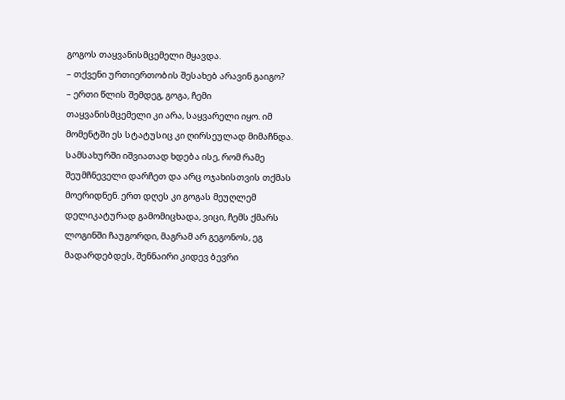გოგოს თაყვანისმცემელი მყავდა.
– თქვენი ურთიერთობის შესახებ არავინ გაიგო?
– ერთი წლის შემდეგ, გოგა, ჩემი თაყვანისმცემელი კი არა, საყვარელი იყო. იმ მომენტში ეს სტატუსიც კი ღირსეულად მიმაჩნდა. სამსახურში იშვიათად ხდება ისე, რომ რამე შეუმჩნეველი დარჩეთ და არც ოჯახისთვის თქმას მოერიდნენ. ერთ დღეს კი გოგას მეუღლემ დელიკატურად გამომიცხადა, ვიცი, ჩემს ქმარს ლოგინში ჩაუგორდი, მაგრამ არ გეგონოს, ეგ მადარდებდეს, შენნაირი კიდევ ბევრი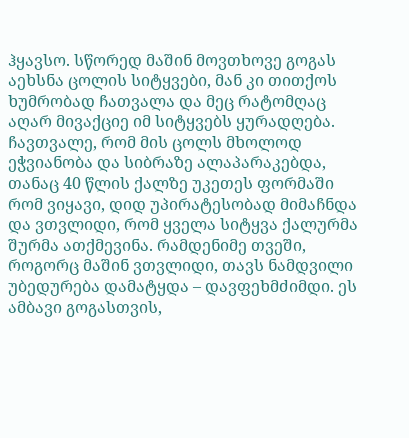ჰყავსო. სწორედ მაშინ მოვთხოვე გოგას აეხსნა ცოლის სიტყვები, მან კი თითქოს ხუმრობად ჩათვალა და მეც რატომღაც აღარ მივაქციე იმ სიტყვებს ყურადღება. ჩავთვალე, რომ მის ცოლს მხოლოდ ეჭვიანობა და სიბრაზე ალაპარაკებდა, თანაც 40 წლის ქალზე უკეთეს ფორმაში რომ ვიყავი, დიდ უპირატესობად მიმაჩნდა და ვთვლიდი, რომ ყველა სიტყვა ქალურმა შურმა ათქმევინა. რამდენიმე თვეში, როგორც მაშინ ვთვლიდი, თავს ნამდვილი უბედურება დამატყდა – დავფეხმძიმდი. ეს ამბავი გოგასთვის,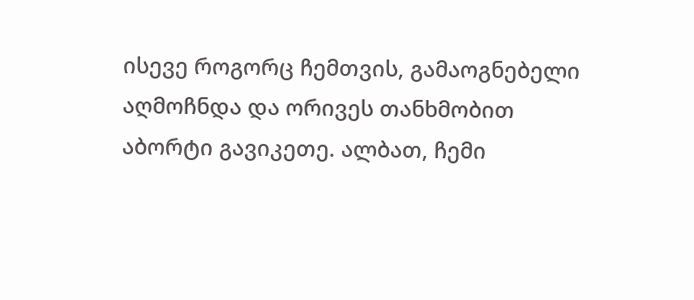ისევე როგორც ჩემთვის, გამაოგნებელი აღმოჩნდა და ორივეს თანხმობით აბორტი გავიკეთე. ალბათ, ჩემი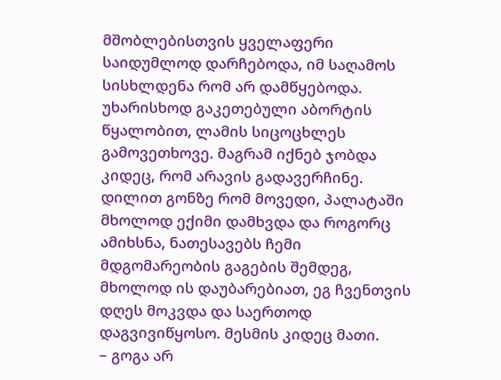მშობლებისთვის ყველაფერი საიდუმლოდ დარჩებოდა, იმ საღამოს სისხლდენა რომ არ დამწყებოდა. უხარისხოდ გაკეთებული აბორტის წყალობით, ლამის სიცოცხლეს გამოვეთხოვე. მაგრამ იქნებ ჯობდა კიდეც, რომ არავის გადავერჩინე. დილით გონზე რომ მოვედი, პალატაში მხოლოდ ექიმი დამხვდა და როგორც ამიხსნა, ნათესავებს ჩემი მდგომარეობის გაგების შემდეგ, მხოლოდ ის დაუბარებიათ, ეგ ჩვენთვის დღეს მოკვდა და საერთოდ დაგვივიწყოსო. მესმის კიდეც მათი.
– გოგა არ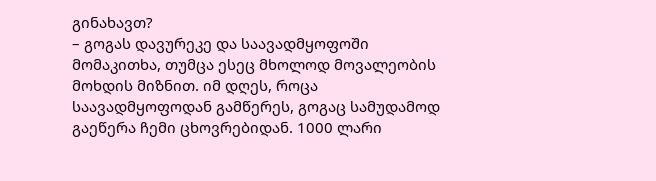გინახავთ?
– გოგას დავურეკე და საავადმყოფოში მომაკითხა, თუმცა ესეც მხოლოდ მოვალეობის მოხდის მიზნით. იმ დღეს, როცა საავადმყოფოდან გამწერეს, გოგაც სამუდამოდ გაეწერა ჩემი ცხოვრებიდან. 1000 ლარი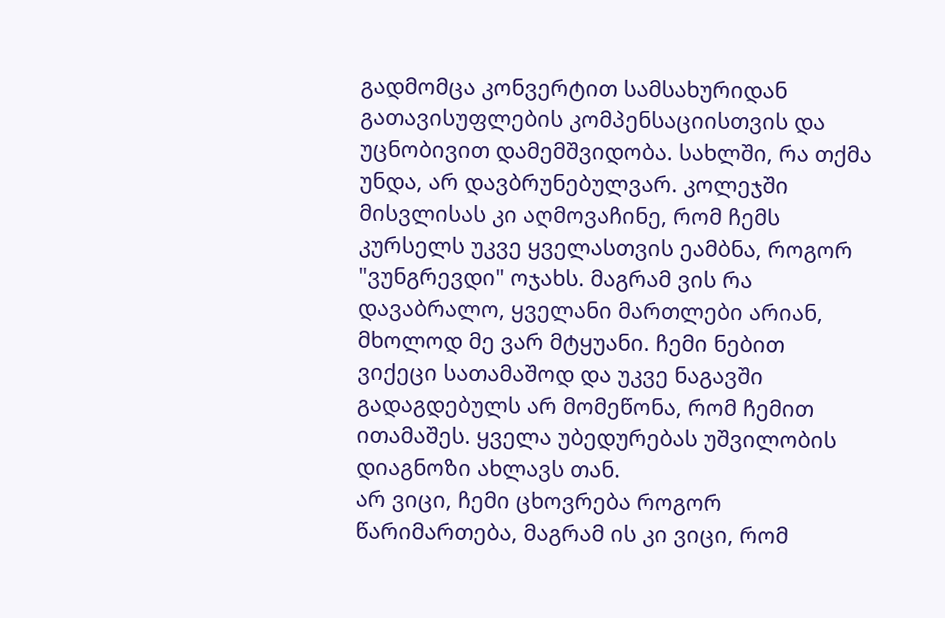გადმომცა კონვერტით სამსახურიდან გათავისუფლების კომპენსაციისთვის და უცნობივით დამემშვიდობა. სახლში, რა თქმა უნდა, არ დავბრუნებულვარ. კოლეჯში მისვლისას კი აღმოვაჩინე, რომ ჩემს კურსელს უკვე ყველასთვის ეამბნა, როგორ "ვუნგრევდი" ოჯახს. მაგრამ ვის რა დავაბრალო, ყველანი მართლები არიან, მხოლოდ მე ვარ მტყუანი. ჩემი ნებით ვიქეცი სათამაშოდ და უკვე ნაგავში გადაგდებულს არ მომეწონა, რომ ჩემით ითამაშეს. ყველა უბედურებას უშვილობის დიაგნოზი ახლავს თან.
არ ვიცი, ჩემი ცხოვრება როგორ წარიმართება, მაგრამ ის კი ვიცი, რომ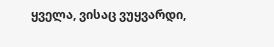ყველა, ვისაც ვუყვარდი,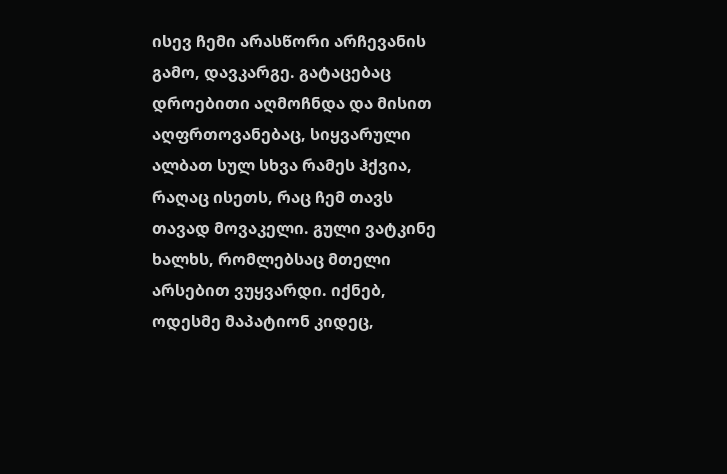ისევ ჩემი არასწორი არჩევანის გამო, დავკარგე. გატაცებაც დროებითი აღმოჩნდა და მისით აღფრთოვანებაც, სიყვარული ალბათ სულ სხვა რამეს ჰქვია, რაღაც ისეთს, რაც ჩემ თავს თავად მოვაკელი. გული ვატკინე ხალხს, რომლებსაც მთელი არსებით ვუყვარდი. იქნებ, ოდესმე მაპატიონ კიდეც,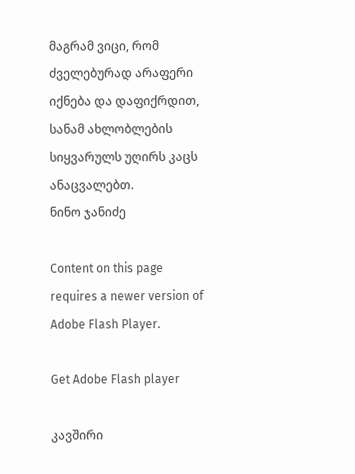მაგრამ ვიცი, რომ ძველებურად არაფერი იქნება და დაფიქრდით, სანამ ახლობლების სიყვარულს უღირს კაცს ანაცვალებთ.
ნინო ჯანიძე

Content on this page requires a newer version of Adobe Flash Player.

Get Adobe Flash player

კავშირი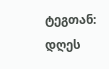ტეგთან: დღეს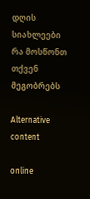დღის სიახლეები
რა მოსწონთ თქვენ მეგობრებს

Alternative content

online